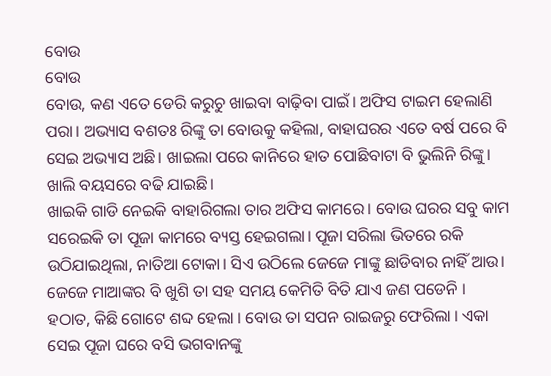ବୋଉ
ବୋଉ
ବୋଉ, କଣ ଏତେ ଡେରି କରୁଚୁ ଖାଇବା ବାଢ଼ିବା ପାଇଁ। ଅଫିସ ଟାଇମ ହେଲାଣି ପରା। ଅଭ୍ୟାସ ବଶତଃ ରିଙ୍କୁ ତା ବୋଉକୁ କହିଲା, ବାହାଘରର ଏତେ ବର୍ଷ ପରେ ବି ସେଇ ଅଭ୍ୟାସ ଅଛି। ଖାଇଲା ପରେ କାନିରେ ହାତ ପୋଛିବାଟା ବି ଭୁଲିନି ରିଙ୍କୁ। ଖାଲି ବୟସରେ ବଢି ଯାଇଛି।
ଖାଇକି ଗାଡି ନେଇକି ବାହାରିଗଲା ତାର ଅଫିସ କାମରେ। ବୋଉ ଘରର ସବୁ କାମ ସରେଇକି ତା ପୂଜା କାମରେ ବ୍ୟସ୍ତ ହେଇଗଲା। ପୂଜା ସରିଲା ଭିତରେ ରକି ଉଠିଯାଇଥିଲା, ନାତିଆ ଟୋକା। ସିଏ ଉଠିଲେ ଜେଜେ ମାଙ୍କୁ ଛାଡିବାର ନାହିଁ ଆଉ। ଜେଜେ ମାଆଙ୍କର ବି ଖୁଶି ତା ସହ ସମୟ କେମିତି ବିତି ଯାଏ ଜଣ ପଡେନି ।
ହଠାତ, କିଛି ଗୋଟେ ଶବ୍ଦ ହେଲା । ବୋଉ ତା ସପନ ରାଇଜରୁ ଫେରିଲା । ଏକା ସେଇ ପୂଜା ଘରେ ବସି ଭଗବାନଙ୍କୁ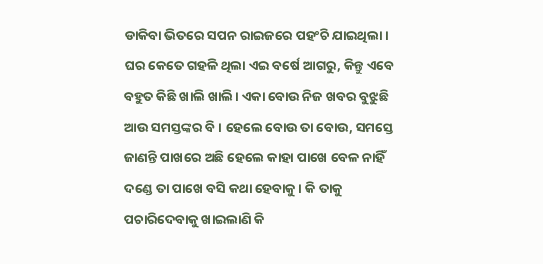ଡାକିବା ଭିତରେ ସପନ ରାଇଜରେ ପହଂଚି ଯାଇଥିଲା। ଘର କେତେ ଗହଳି ଥିଲା ଏଇ ବର୍ଷେ ଆଗରୁ, କିନ୍ତୁ ଏବେ ବହୁତ କିଛି ଖାଲି ଖାଲି। ଏକା ବୋଉ ନିଜ ଖବର ବୁଝୁଛି ଆଉ ସମସ୍ତଙ୍କର ବି। ହେଲେ ବୋଉ ତା ବୋଉ, ସମସ୍ତେ ଜାଣନ୍ତି ପାଖରେ ଅଛି ହେଲେ କାହା ପାଖେ ବେଳ ନାହିଁ ଦଣ୍ଡେ ତା ପାଖେ ବସି କଥା ହେବାକୁ। କି ତାକୁ ପଚାରିଦେବାକୁ ଖାଇଲାଣି କି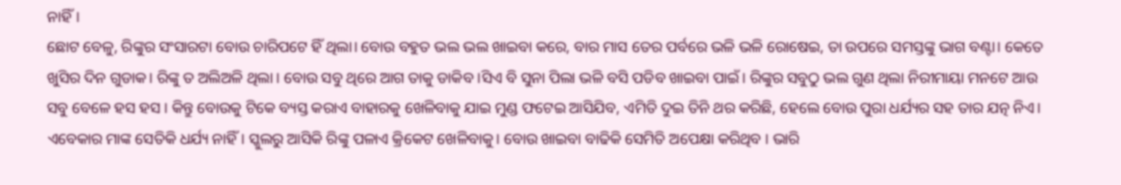ନାହିଁ।
ଛୋଟ ବେଳୁ, ରିଙ୍କୁର ସଂସାରଟା ବୋଉ ଚାରିପଟେ ହିଁ ଥିଲା। ବୋଉ ବହୁତ ଭଲ ଭଲ ଖାଇବା କରେ, ବାର ମାସ ତେର ପର୍ବରେ ଭଳି ଭଳି ରୋଷେଇ, ତା ଉପରେ ସମସ୍ତଙ୍କୁ ଭାଗ ବଣ୍ଟା। କେତେ ଖୁସିର ଦିନ ଗୁଡାକ। ରିଙ୍କୁ ତ ଅଲିଅଳି ଥିଲା । ବୋଉ ସବୁ ଥିରେ ଆଗ ତାକୁ ଡାକିବ ।ସିଏ ବି ସୁନା ପିଲା ଭଳି ବସି ପଡିବ ଖାଇବା ପାଇଁ। ରିଙ୍କୁର ସବୁଠୁ ଭଲ ଗୁଣ ଥିଲା ନିରୀମାୟା ମନଟେ ଆଉ ସବୁ ବେଳେ ହସ ହସ । କିନ୍ତୁ ବୋଉକୁ ଟିକେ ବ୍ୟସ୍ତ କରାଏ ବାହାରକୁ ଖେଳିବାକୁ ଯାଇ ମୁଣ୍ଡ ଫଟେଇ ଆସିଯିବ, ଏମିତି ଦୁଇ ତିନି ଥର କରିଛି, ହେଲେ ବୋଉ ପୁରା ଧର୍ଯ୍ୟର ସହ ତାର ଯତ୍ନ ନିଏ। ଏବେକାର ମାଙ୍କ ସେତିକି ଧର୍ଯ୍ୟ ନାହିଁ। ସ୍କୁଲରୁ ଆସିକି ରିଙ୍କୁ ପଳାଏ କ୍ରିକେଟ ଖେଳିବାକୁ। ବୋଉ ଖାଇବା ବାଢିକି ସେମିତି ଅପେକ୍ଷା କରିଥିବ । ଭାରି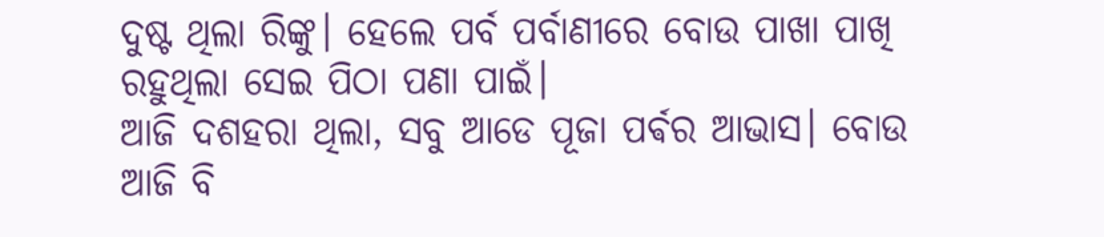ଦୁଷ୍ଟ ଥିଲା ରିଙ୍କୁ। ହେଲେ ପର୍ବ ପର୍ବାଣୀରେ ବୋଉ ପାଖା ପାଖି ରହୁଥିଲା ସେଇ ପିଠା ପଣା ପାଇଁ।
ଆଜି ଦଶହରା ଥିଲା, ସବୁ ଆଡେ ପୂଜା ପର୍ଵର ଆଭାସ। ବୋଉ ଆଜି ବି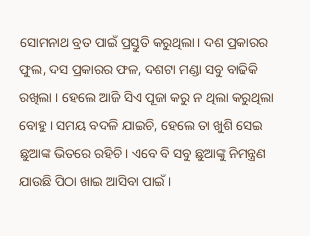ସୋମନାଥ ବ୍ରତ ପାଇଁ ପ୍ରସ୍ତୁତି କରୁଥିଲା। ଦଶ ପ୍ରକାରର ଫୁଲ, ଦସ ପ୍ରକାରର ଫଳ, ଦଶଟା ମଣ୍ଡା ସବୁ ବାଢିକି ରଖିଲା । ହେଲେ ଆଜି ସିଏ ପୂଜା କରୁ ନ ଥିଲା କରୁଥିଲା ବୋହୁ। ସମୟ ବଦଳି ଯାଇଚି, ହେଲେ ତା ଖୁଶି ସେଇ ଛୁଆଙ୍କ ଭିତରେ ରହିଚି। ଏବେ ବି ସବୁ ଛୁଆଙ୍କୁ ନିମନ୍ତ୍ରଣ ଯାଉଛି ପିଠା ଖାଇ ଆସିବା ପାଇଁ ।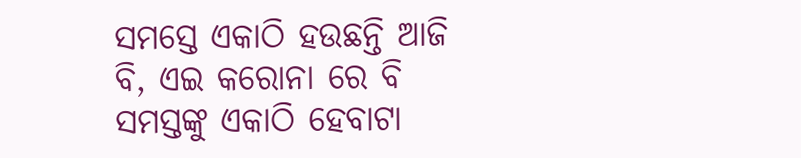ସମସ୍ତେ ଏକାଠି ହଉଛନ୍ତି ଆଜି ବି, ଏଇ କରୋନା ରେ ବି ସମସ୍ତଙ୍କୁ ଏକାଠି ହେବାଟା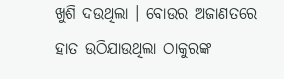ଖୁଶି ଦଉଥିଲା । ବୋଉର ଅଜାଣତରେ ହାତ ଉଠିଯାଉଥିଲା ଠାକୁରଙ୍କ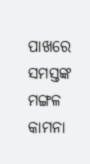ପାଖରେ ସମସ୍ତଙ୍କ ମଙ୍ଗଳ କାମନା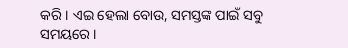କରି। ଏଇ ହେଲା ବୋଉ, ସମସ୍ତଙ୍କ ପାଇଁ ସବୁ ସମୟରେ ।